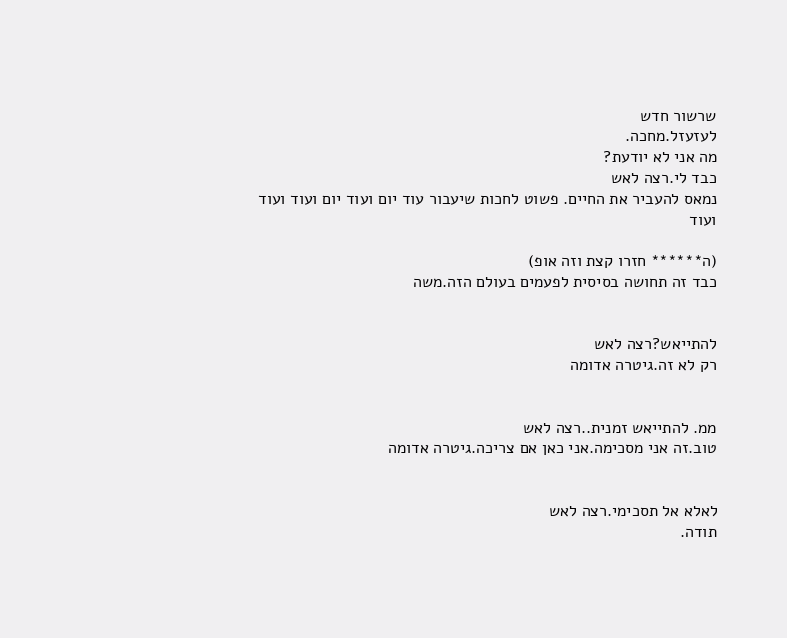שרשור חדש
לעזעזל.מחכה.
מה אני לא יודעת?
כבד לי.רצה לאש
נמאס להעביר את החיים. פשוט לחכות שיעבור עוד יום ועוד יום ועוד ועוד ועוד

(ה****** חזרו קצת וזה אופ)
כבד זה תחושה בסיסית לפעמים בעולם הזה.משה


להתייאש?רצה לאש
רק לא זה.גיטרה אדומה


ממ. להתייאש זמנית..רצה לאש
טוב.זה אני מסכימה.אני כאן אם צריכה.גיטרה אדומה


לאלא אל תסכימי.רצה לאש
תודה.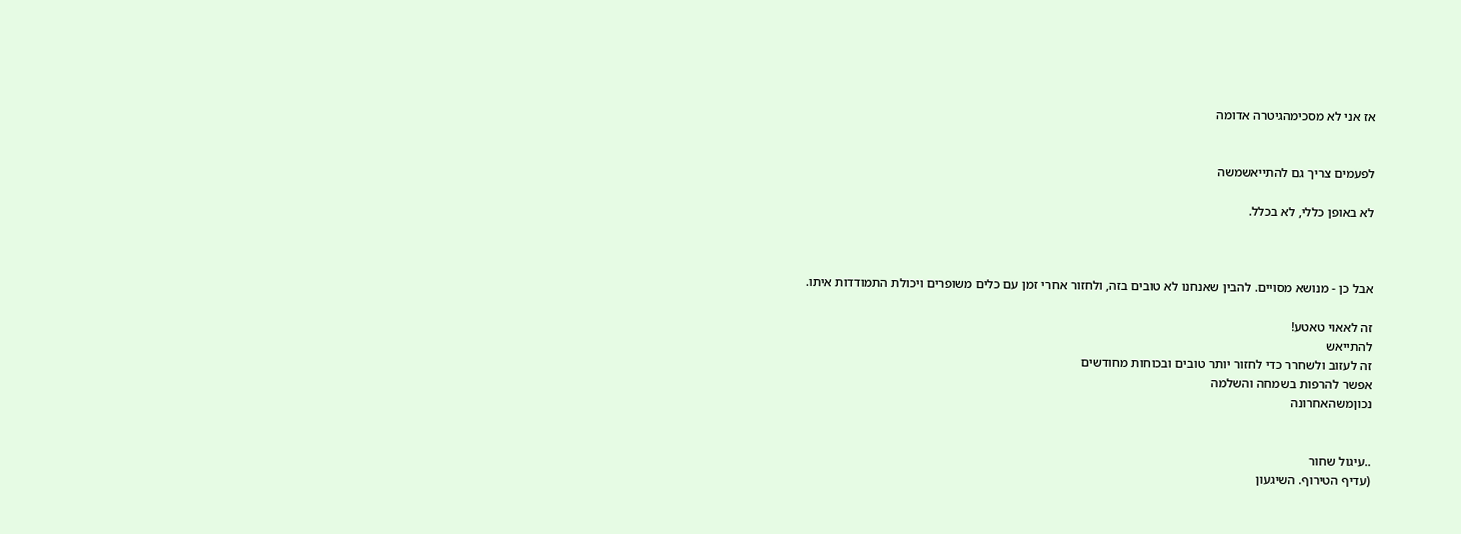אז אני לא מסכימהגיטרה אדומה


לפעמים צריך גם להתייאשמשה

לא באופן כללי, לא בכלל.



אבל כן - מנושא מסויים. להבין שאנחנו לא טובים בזה, ולחזור אחרי זמן עם כלים משופרים ויכולת התמודדות איתו.

זה לאאוי טאטע!
להתייאש
זה לעזוב ולשחרר כדי לחזור יותר טובים ובכוחות מחודשים
אפשר להרפות בשמחה והשלמה
נכוןמשהאחרונה


..עיגול שחור
(עדיף הטירוף. השיגעון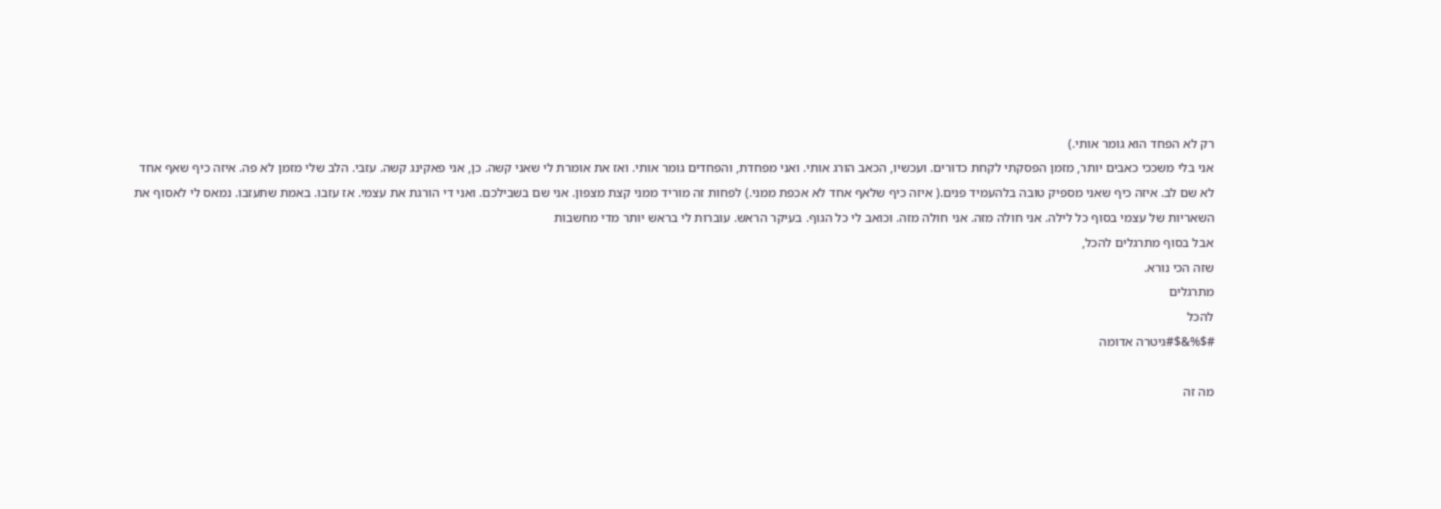רק לא הפחד הוא גומר אותי.)
אני בלי משככי כאבים יותר, מזמן הפסקתי לקחת כדורים. ועכשיו, הכאב הורג אותי. ואני מפחדת, והפחדים גומר אותי. ואז את אומרת לי שאני קשה. כן, אני פאקינג קשה. עזבי. הלב שלי מזמן לא פה. איזה כיף שאף אחד לא שם לב. איזה כיף שאני מספיק טובה בלהעמיד פנים.( איזה כיף שלאף אחד לא אכפת ממני.) לפחות זה מוריד ממני קצת מצפון. אני שם בשבילכם. ואני די הורגת את עצמי. אז עזבו. באמת שתעזבו. נמאס לי לאסוף את השאריות של עצמי בסוף כל לילה. אני חולה מזה. אני חולה מזה. וכואב לי כל הגוף. בעיקר הראש. עוברות לי בראש יותר מדי מחשבות
אבל בסוף מתרגלים להכל,
שזה הכי נורא.
מתרגלים
להכל
#$%&$#גיטרה אדומה

מה זה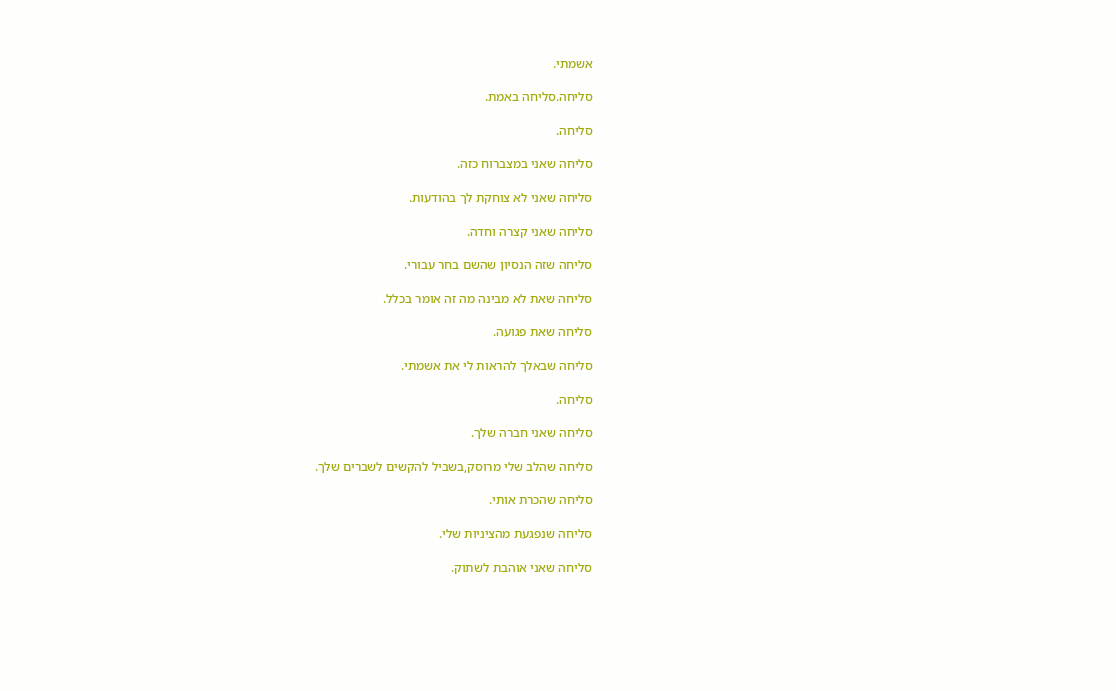אשמתי.

סליחה.סליחה באמת.

סליחה.

סליחה שאני במצברוח כזה.

סליחה שאני לא צוחקת לך בהודעות.

סליחה שאני קצרה וחדה.

סליחה שזה הנסיון שהשם בחר עבורי.

סליחה שאת לא מבינה מה זה אומר בכלל.

סליחה שאת פגועה.

סליחה שבאלך להראות לי את אשמתי.

סליחה.

סליחה שאני חברה שלך.

סליחה שהלב שלי מרוסק,בשביל להקשים לשברים שלך.

סליחה שהכרת אותי.

סליחה שנפגעת מהציניות שלי.

סליחה שאני אוהבת לשתוק.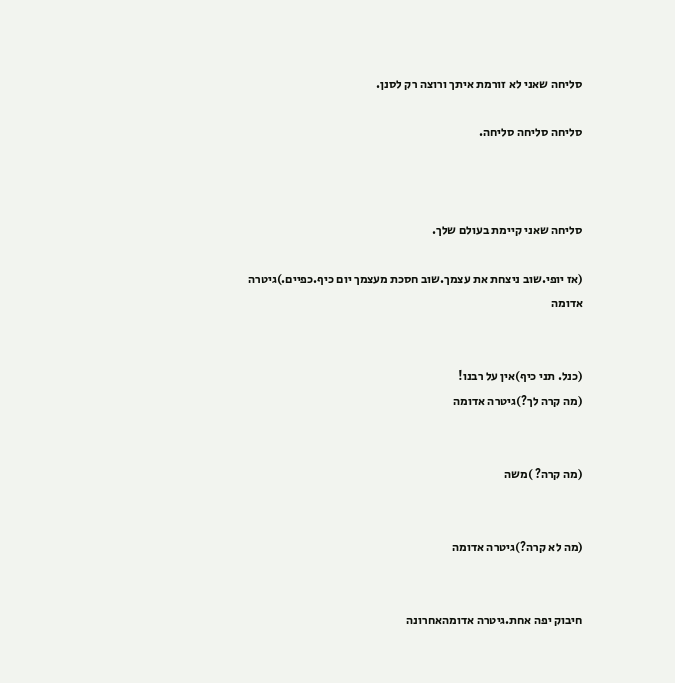סליחה שאני לא זורמת איתך ורוצה רק לסנן.

סליחה סליחה סליחה.



סליחה שאני קיימת בעולם שלך.

(אז יופי.שוב ניצחת את עצמך.שוב חסכת מעצמך יום כיף.כפיים.)גיטרה אדומה


(כנל. תני כיף)אין על רבנו!
(מה קרה לך?)גיטרה אדומה


(מה קרה? )משה


(מה לא קרה?)גיטרה אדומה


חיבוק יפה אחת.גיטרה אדומהאחרונה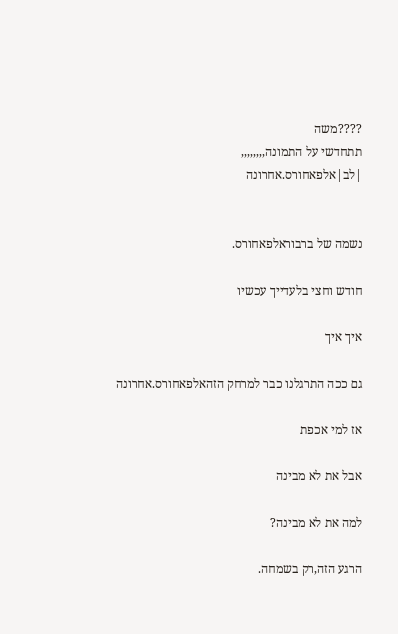????משה
תתחדשי על התמונה,,,,,,,,
|לב|אלפאחורס.אחרונה


נשמה של ברבוראלפאחורס.

חודש וחצי בלעדייך עכשיו

איך איך

גם ככה התרגלנו כבר למרחק הזהאלפאחורס.אחרונה

אז למי אכפת

אבל את לא מבינה

למה את לא מבינה?

הרגע הזה,רק בשמחה.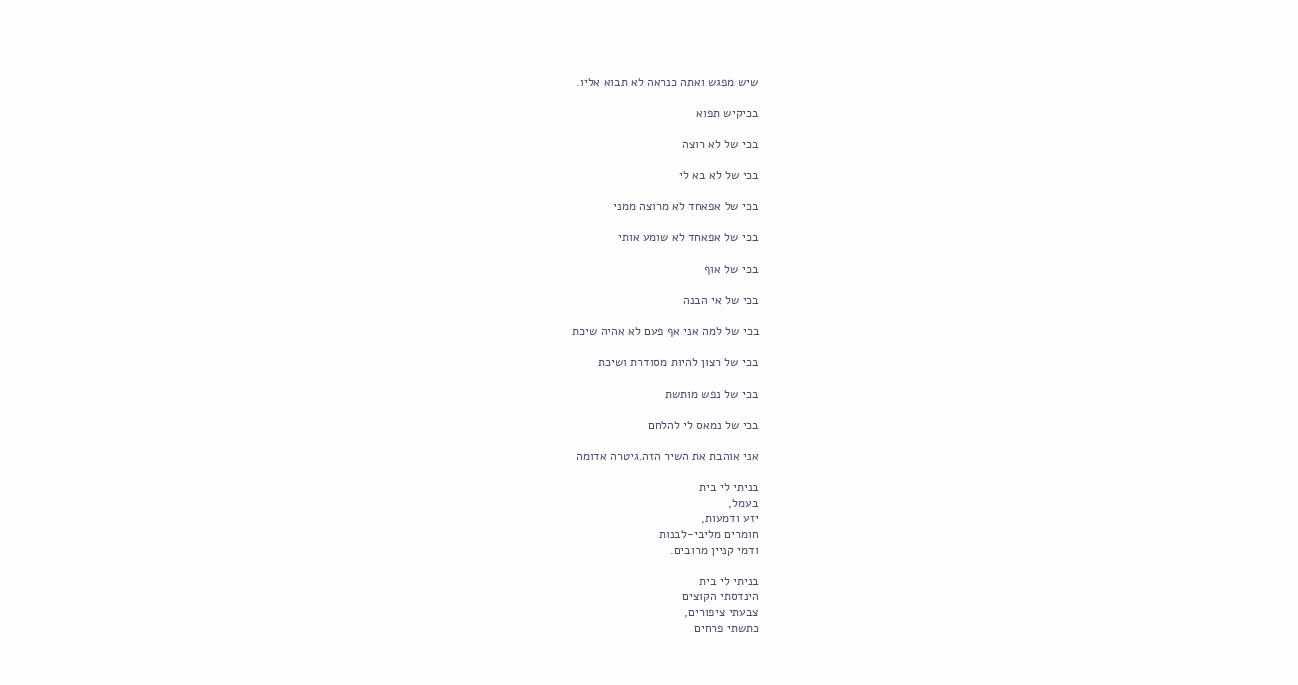שיש מפגש ואתה כנראה לא תבוא אליו.

בכיקיש תפוא

בכי של לא רוצה

בכי של לא בא לי

בכי של אפאחד לא מרוצה ממני

בכי של אפאחד לא שומע אותי

בכי של אוף

בכי של אי הבנה

בכי של למה אני אף פעם לא אהיה שיכת

בכי של רצון להיות מסודרת ושיכת

בכי של נפש מותשת

בכי של נמאס לי להלחם

אני אוהבת את השיר הזה.גיטרה אדומה

בניתי לי בית
בעמל,
יזע ודמעות,
חומרים מליבי-לבנות
ודמי קניין מרובים.

בניתי לי בית
הינדסתי הקוצים
צבעתי ציפורים,
כתשתי פרחים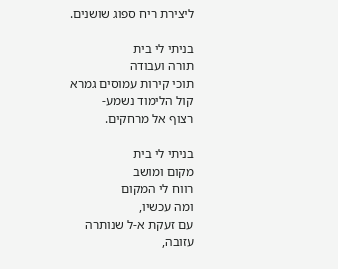ליצירת ריח ספוג שושנים.

בניתי לי בית
תורה ועבודה
תוכי קירות עמוסים גמרא
קול הלימוד נשמע-
רצוף אל מרחקים.

בניתי לי בית
מקום ומושב
רווח לי המקום
ומה עכשיו,
עם זעקת א-ל שנותרה
עזובה,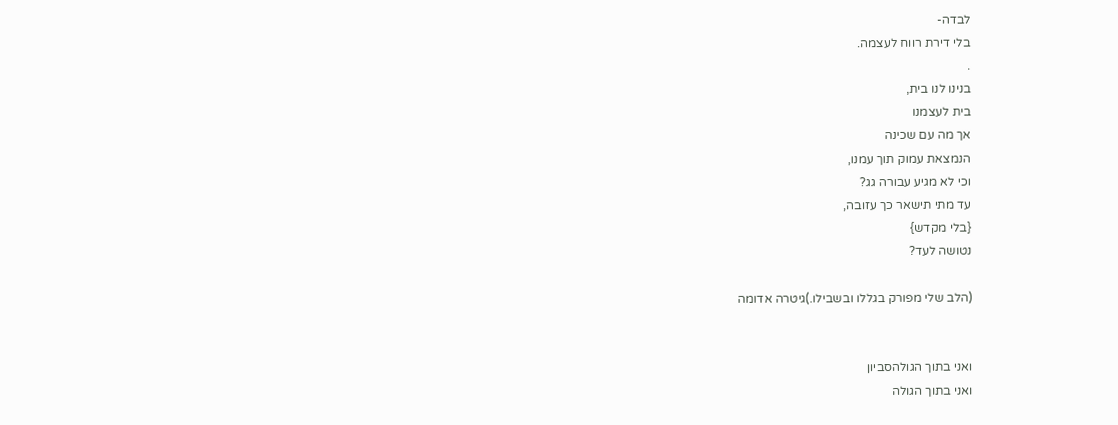לבדה-
בלי דירת רווח לעצמה.
.
בנינו לנו בית,
בית לעצמנו
אך מה עם שכינה
הנמצאת עמוק תוך עמנו,
וכי לא מגיע עבורה גג?
עד מתי תישאר כך עזובה,
{בלי מקדש}
נטושה לעד?

(הלב שלי מפורק בגללו ובשבילו.)גיטרה אדומה


ואני בתוך הגולהסביון
ואני בתוך הגולה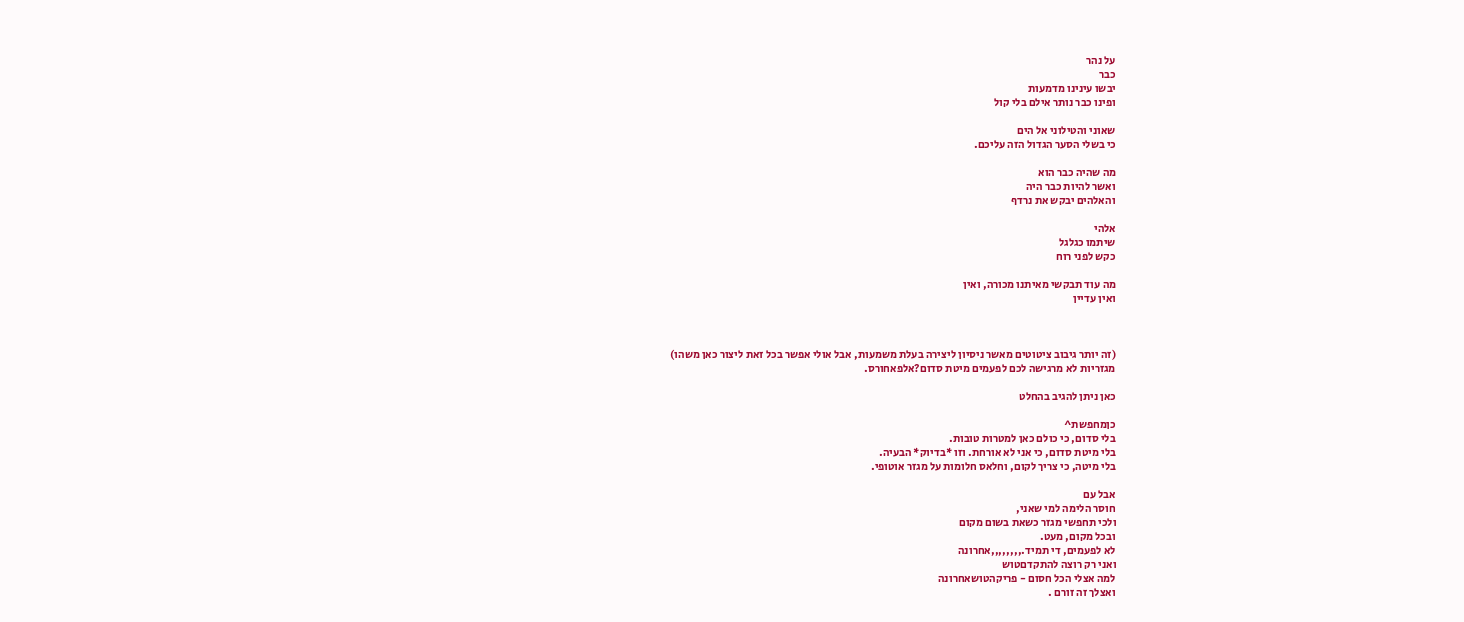על נהר
כבר
יבשו עינינו מדמעות
ופינו כבר נותר אילם בלי קול

שאוני והטילוני אל הים
כי בשלי הסער הגדול הזה עליכם.

מה שהיה כבר הוא
ואשר להיות כבר היה
והאלהים יבקש את נרדף

אלהי
שיתמו כגלגל
כקש לפני רוח

מה עוד תבקשי מאיתנו מכורה, ואין
ואין עדיין



(זה יותר גיבוב ציטוטים מאשר ניסיון ליצירה בעלת משמעות, אבל אולי אפשר בכל זאת ליצור כאן משהו)
מגזריות לא מרגישה לכם לפעמים מיטת סדום?אלפאחורס.

כאן ניתן להגיב בהחלט

כןמחפשת^
בלי סדום, כי כולם כאן למטרות טובות.
בלי מיטת סדום, כי אני לא אורחת. וזו *בדיוק* הבעיה.
בלי מיטה, כי צריך לקום, וחלאס חלומות על מגזר אוטופי.

אבל עם
חוסר הלימה למי שאני,
ולכי תחפשי מגזר כשאת בשום מקום
ובכל מקום, מעט.
לא לפעמים, די תמיד.,,,,,,,,אחרונה
ואני רק רוצה להתקדםטוש
למה אצלי הכל חסום - פריקהטושאחרונה
ואצלך זה זורם .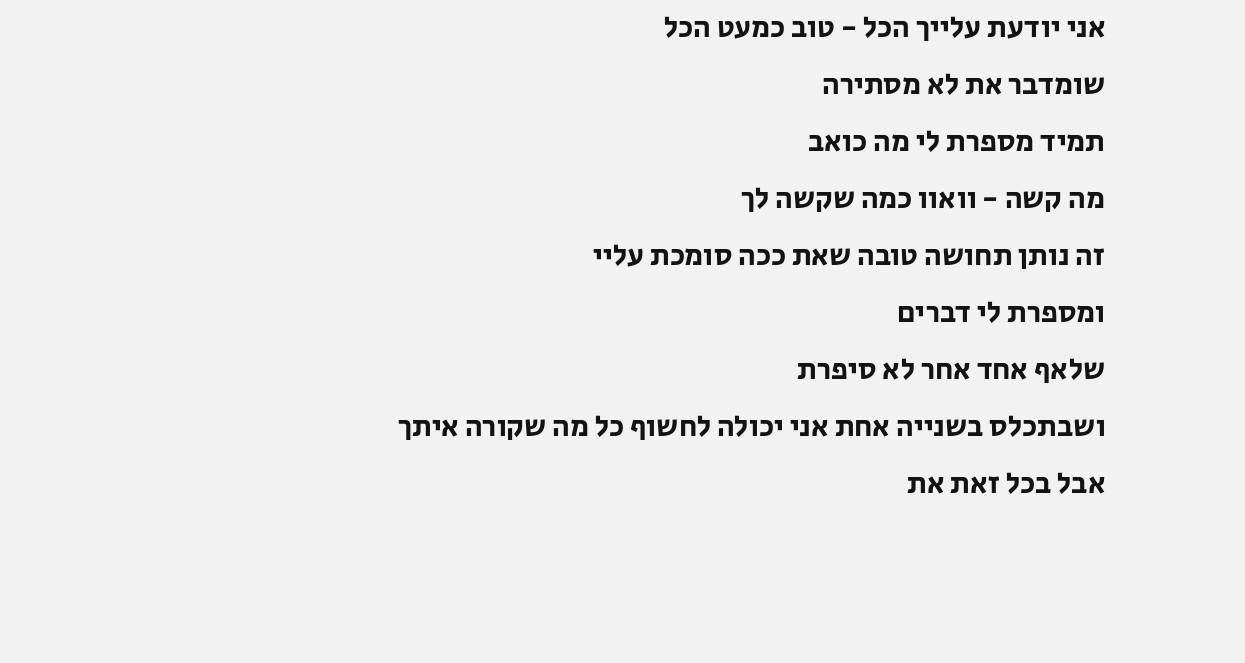אני יודעת עלייך הכל - טוב כמעט הכל
שומדבר את לא מסתירה
תמיד מספרת לי מה כואב
מה קשה - וואוו כמה שקשה לך
זה נותן תחושה טובה שאת ככה סומכת עליי
ומספרת לי דברים
שלאף אחד אחר לא סיפרת
ושבתכלס בשנייה אחת אני יכולה לחשוף כל מה שקורה איתך
אבל בכל זאת את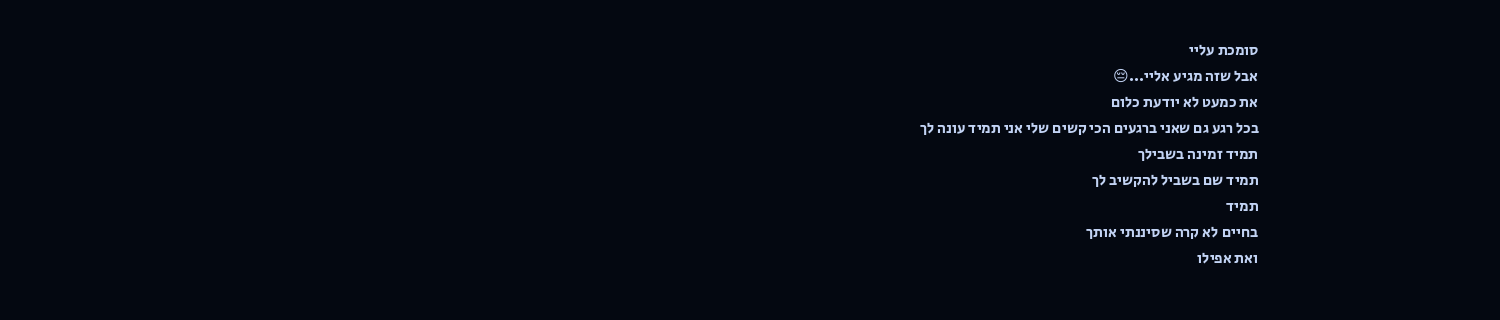סומכת עליי
אבל שזה מגיע אליי...😔
את כמעט לא יודעת כלום
בכל רגע גם שאני ברגעים הכי קשים שלי אני תמיד עונה לך
תמיד זמינה בשבילך
תמיד שם בשביל להקשיב לך
תמיד
בחיים לא קרה שסיננתי אותך
ואת אפילו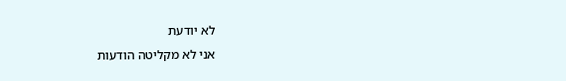לא יודעת
אני לא מקליטה הודעות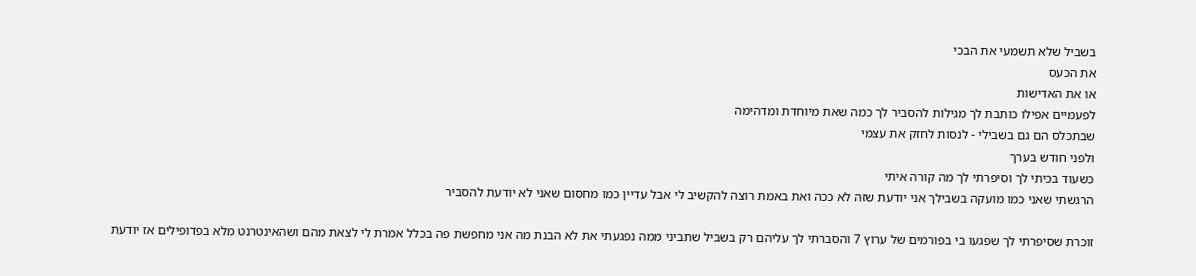בשביל שלא תשמעי את הבכי
את הכעס
או את האדישות
לפעמיים אפילו כותבת לך מגילות להסביר לך כמה שאת מיוחדת ומדהימה
שבתכלס הם גם בשבילי - לנסות לחזק את עצמי
ולפני חודש בערך
כשעוד בכיתי לך וסיפרתי לך מה קורה איתי
הרגשתי שאני כמו מועקה בשבילך אני יודעת שזה לא ככה ואת באמת רוצה להקשיב לי אבל עדיין כמו מחסום שאני לא יודעת להסביר

זוכרת שסיפרתי לך שפגעו בי בפורמים של ערוץ 7 והסברתי לך עליהם רק בשביל שתביני ממה נפגעתי את לא הבנת מה אני מחפשת פה בכלל אמרת לי לצאת מהם ושהאינטרנט מלא בפדופילים אז יודעת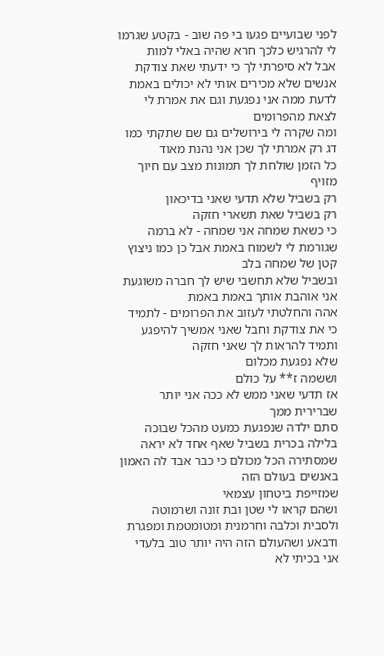לפני שבועיים פגעו בי פה שוב - בקטע שגרמו לי להרגיש כלכך חרא שהיה באלי למות
אבל לא סיפרתי לך כי ידעתי שאת צודקת
אנשים שלא מכירים אותי לא יכולים באמת לדעת ממה אני נפגעת וגם את אמרת לי לצאת מהפרומים
ומה שקרה לי בירושלים גם שם שתקתי כמו דג רק אמרתי לך שכן אני נהנת מאוד
כל הזמן שולחת לך תמונות מצב עם חיוך מזויף
רק בשביל שלא תדעי שאני בדיכאון
רק בשביל שאת תשארי חזקה
כי כשאת שמחה אני שמחה - לא ברמה שגורמת לי לשמוח באמת אבל כן כמו ניצוץ קטן של שמחה בלב
ובשביל שלא תחשבי שיש לך חברה משוגעת
אני אוהבת אותך באמת באמת
אהה והחלטתי לעזוב את הפרומים - לתמיד
כי את צודקת וחבל שאני אמשיך להיפגע
ותמיד להראות לך שאני חזקה
שלא נפגעת מכלום
וששמה ז** על כולם
אז תדעי שאני ממש לא ככה אני יותר שברירית ממך
סתם ילדה שנפגעת כמעט מהכל שבוכה בלילה בכרית בשביל שאף אחד לא יראה
שמסתירה הכל מכולם כי כבר אבד לה האמון באנשים בעולם הזה
שמזייפת ביטחון עצמאי
ושהם קראו לי שטן ובת זונה ושרמוטה ולסבית וכלבה וחרמנית ומטומטמת ומפגרת ודבאע ושהעולם הזה היה יותר טוב בלעדי
אני בכיתי לא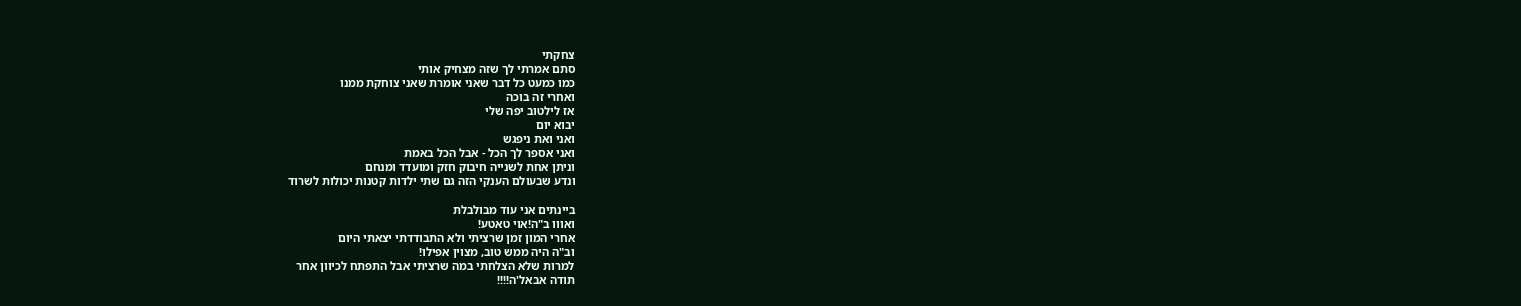צחקתי
סתם אמרתי לך שזה מצחיק אותי
כמו כמעט כל דבר שאני אומרת שאני צוחקת ממנו
ואחרי זה בוכה
אז לילטוב יפה שלי
יבוא יום
ואני ואת ניפגש
ואני אספר לך הכל - אבל הכל באמת
וניתן אחת לשנייה חיבוק חזק ומועדד ומנחם
ונדע שבעולם הענקי הזה גם שתי ילדות קטנות יכולות לשרוד

ביינתים אני עוד מבולבלת
ואווו ב"ה!אוי טאטע!
אחרי המון זמן שרציתי ולא התבודדתי יצאתי היום
וב"ה היה ממש טוב, מצוין אפילו!
למרות שלא הצלחתי במה שרציתי אבל התפתח לכיוון אחר
תודה אבאל'ה!!!!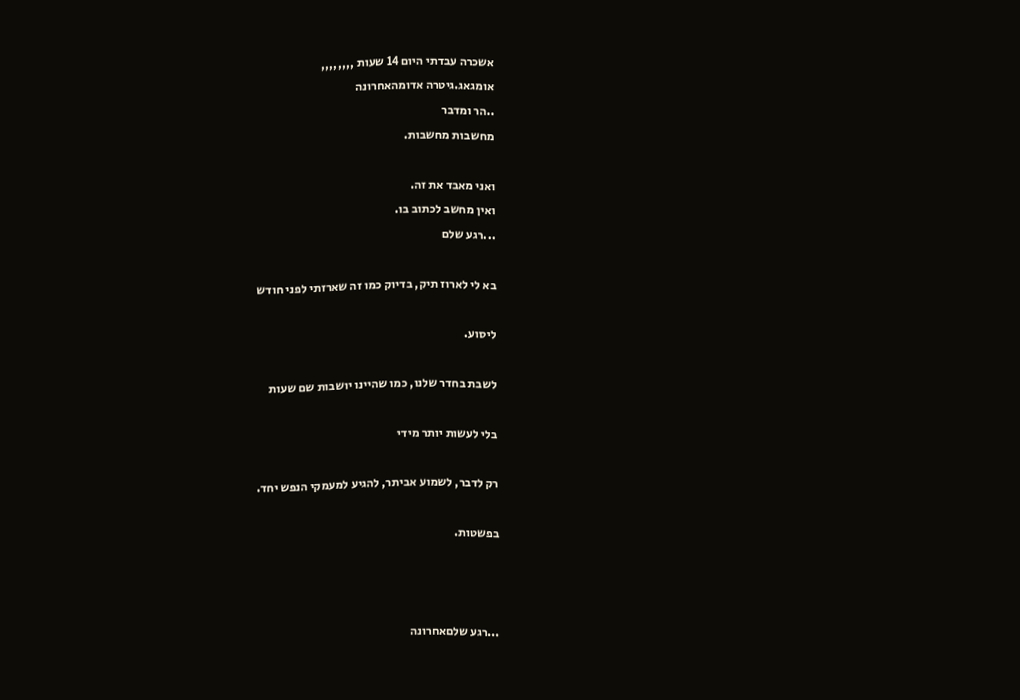אשכרה עבדתי היום 14 שעות ,,,,,,,,
אומגאג.גיטרה אדומהאחרונה
..הר ומדבר
מחשבות מחשבות.

ואני מאבד את זה.
ואין מחשב לכתוב בו.
...רגע שלם

בא לי לארוז תיק, בדיוק כמו זה שארזתי לפני חודש

ליסוע.

לשבת בחדר שלנו, כמו שהיינו יושבות שם שעות

בלי לעשות יותר מידי

רק לדבר, לשמוע אביתר, להגיע למעמקי הנפש יחד.

בפשטות.



...רגע שלםאחרונה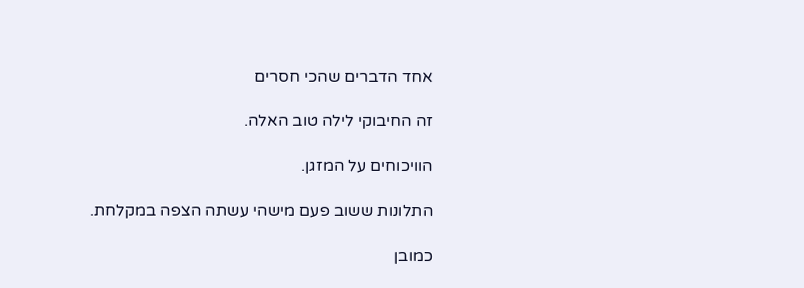אחד הדברים שהכי חסרים

זה החיבוקי לילה טוב האלה.

הוויכוחים על המזגן.

התלונות ששוב פעם מישהי עשתה הצפה במקלחת.

כמובן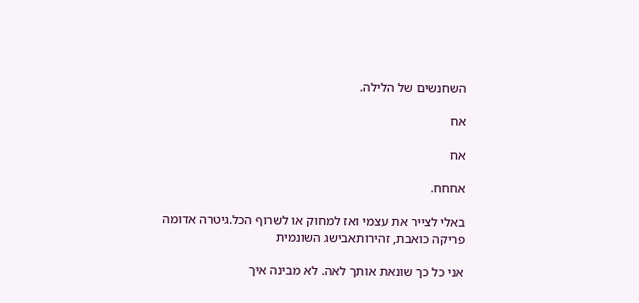השחנשים של הלילה.

אח

אח

אחחח.

באלי לצייר את עצמי ואז למחוק או לשרוף הכל.גיטרה אדומה
פריקה כואבת, זהירותאבישג השונמית

אני כל כך שונאת אותך לאה. לא מבינה איך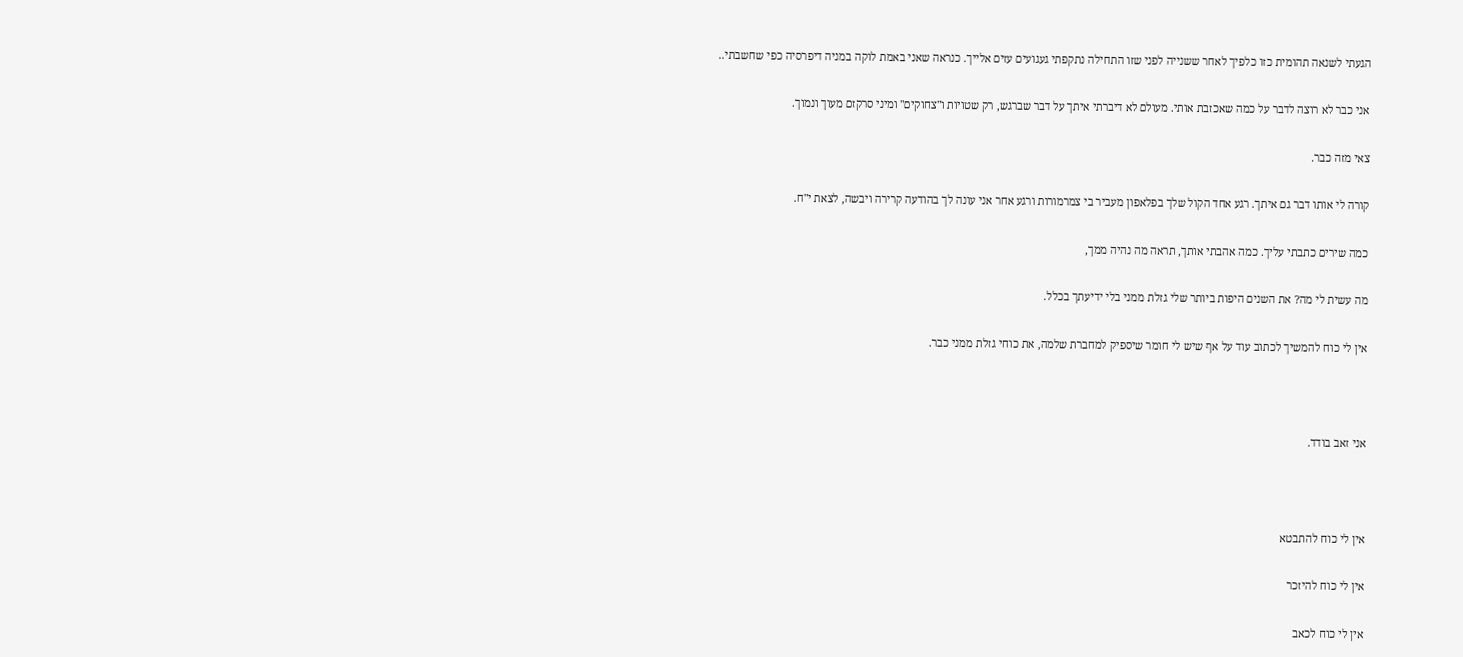הגעתי לשנאה תהומית כזו כלפיך לאחר ששנייה לפני שזו התחילה נתקפתי געגועים עזים אלייך. כנראה שאני באמת לוקה במניה דיפרסיה כפי שחשבתי..

אני כבר לא רוצה לדבר על כמה שאכזבת אותי. מעולם לא דיברתי איתך על דבר שברגש, רק שטויות ו"צחוקים" ומיני סרקזם מעוך ונמוך.

צאי מזה כבר.

קורה לי אותו דבר גם איתך. רגע אחד הקול שלך בפלאפון מעביר בי צמרמורות ורגע אחר אני עונה לך בהודעה קרירה ויבשה, לצאת י"ח.

כמה שירים כתבתי עליך. כמה אהבתי אותך, תראה מה נהיה ממך,

מה עשית לי מה? את השנים היפות ביותר שלי גזלת ממני בלי ידיעתך בכלל.

אין לי כוח להמשיך לכתוב עוד על אף שיש לי חומר שיספיק למחברת שלמה, את כוחי גזלת ממני כבר.



אני זאב בודד.



אין לי כוח להתבטא

אין לי כוח להיזכר

אין לי כוח לכאב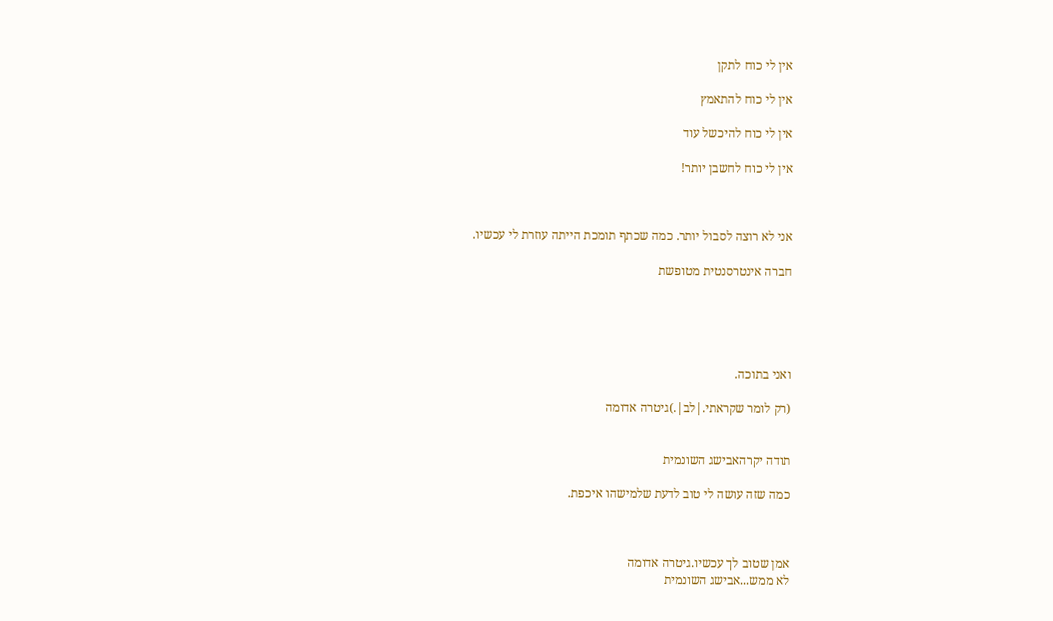אין לי כוח לתקן

אין לי כוח להתאמץ

אין לי כוח להיכשל עוד

אין לי כוח לחשבן יותר!



אני לא רוצה לסבול יותר. כמה שכתף תומכת הייתה עוזרת לי עכשיו.

חברה אינטרסנטית מטופשת





ואני בתוכה.

(רק לומר שקראתי.|לב|.)גיטרה אדומה


תודה יקרהאבישג השונמית

כמה שזה עושה לי טוב לדעת שלמישהו איכפת.



אמן שטוב לך עכשיו.גיטרה אדומה
לא ממש...אבישג השונמית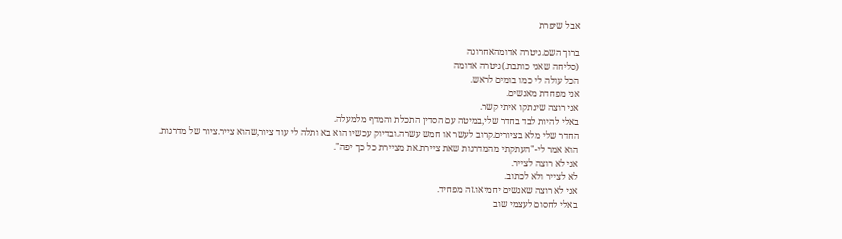אבל שיפרת

ברוך השם.גיטרה אדומהאחרונה
(סליחה שאני כותבת.)גיטרה אדומה
הכל עולה לי כמו בומים לראש.
אני מפחדת מאנשים.
אני רוצה שינתקו איתי קשר.
באלי להיות לבד בחדר שלי,במיטה עם הסדין התכלת והמדף מלמעלה.
החדר שלי מלא בציורים.קרוב לעשר או חמש עשרה.ובדיוק עכשיו הוא בא ותלה לי עוד ציור,שהוא צייר.ציור של מדרגות.
הוא אמר לי-"העתקתי מהמדרגות שאת ציירת.את מציירת כל כך יפה".
אני לא רוצה לצייר.
לא לצייר ולא לכתוב.
אני לא רוצה שאנשים יחמיאו.זה מפחיד.
באלי לחסום לעצמי שוב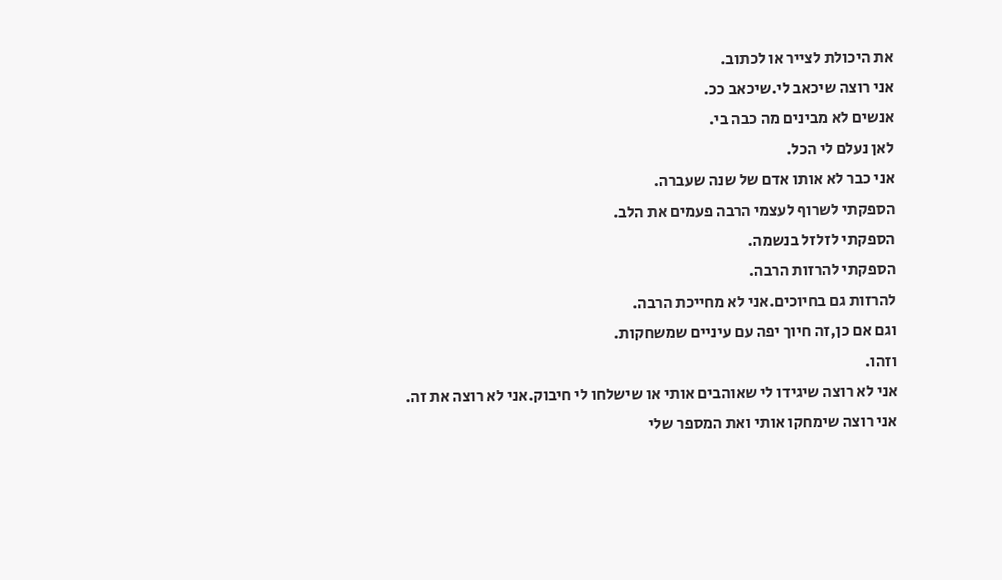את היכולת לצייר או לכתוב.
אני רוצה שיכאב לי.שיכאב ככ.
אנשים לא מבינים מה כבה בי.
לאן נעלם לי הכל.
אני כבר לא אותו אדם של שנה שעברה.
הספקתי לשרוף לעצמי הרבה פעמים את הלב.
הספקתי לזלזל בנשמה.
הספקתי להרזות הרבה.
להרזות גם בחיוכים.אני לא מחייכת הרבה.
וגם אם כן,זה חיוך יפה עם עיניים שמשחקות.
וזהו.
אני לא רוצה שיגידו לי שאוהבים אותי או שישלחו לי חיבוק.אני לא רוצה את זה.
אני רוצה שימחקו אותי ואת המספר שלי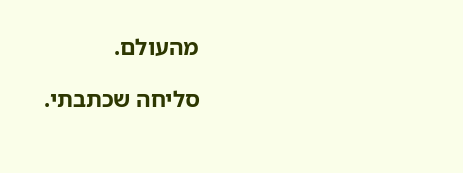מהעולם.

סליחה שכתבתי.